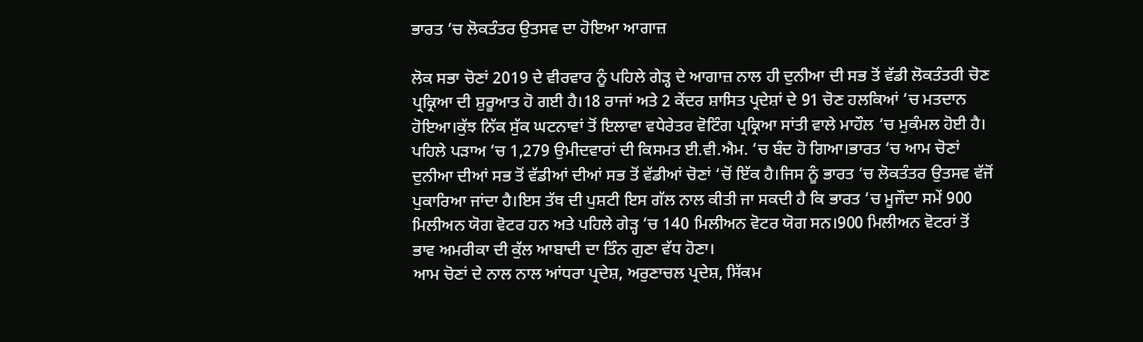ਭਾਰਤ ‘ਚ ਲੋਕਤੰਤਰ ਉਤਸਵ ਦਾ ਹੋਇਆ ਆਗਾਜ਼

ਲੋਕ ਸਭਾ ਚੋਣਾਂ 2019 ਦੇ ਵੀਰਵਾਰ ਨੂੰ ਪਹਿਲੇ ਗੇੜ੍ਹ ਦੇ ਆਗਾਜ਼ ਨਾਲ ਹੀ ਦੁਨੀਆ ਦੀ ਸਭ ਤੋਂ ਵੱਡੀ ਲੋਕਤੰਤਰੀ ਚੋਣ ਪ੍ਰਕ੍ਰਿਆ ਦੀ ਸ਼ੁਰੂਆਤ ਹੋ ਗਈ ਹੈ।18 ਰਾਜਾਂ ਅਤੇ 2 ਕੇਂਦਰ ਸ਼ਾਸਿਤ ਪ੍ਰਦੇਸ਼ਾਂ ਦੇ 91 ਚੋਣ ਹਲਕਿਆਂ ‘ਚ ਮਤਦਾਨ ਹੋਇਆ।ਕੁੱਝ ਨਿੱਕ ਸੁੱਕ ਘਟਨਾਵਾਂ ਤੋਂ ਇਲਾਵਾ ਵਧੇਰੇਤਰ ਵੋਟਿੰਗ ਪ੍ਰਕ੍ਰਿਆ ਸਾਂਤੀ ਵਾਲੇ ਮਾਹੌਲ ‘ਚ ਮੁਕੰਮਲ ਹੋਈ ਹੈ।
ਪਹਿਲੇ ਪੜਾਅ ‘ਚ 1,279 ਉਮੀਦਵਾਰਾਂ ਦੀ ਕਿਸਮਤ ਈ.ਵੀ.ਐਮ. ‘ਚ ਬੰਦ ਹੋ ਗਿਆ।ਭਾਰਤ ‘ਚ ਆਮ ਚੋਣਾਂ ਦੁਨੀਆ ਦੀਆਂ ਸਭ ਤੋਂ ਵੱਡੀਆਂ ਦੀਆਂ ਸਭ ਤੋਂ ਵੱਡੀਆਂ ਚੋਣਾਂ ‘ਚੋਂ ਇੱਕ ਹੈ।ਜਿਸ ਨੂੰ ਭਾਰਤ ‘ਚ ਲੋਕਤੰਤਰ ਉਤਸਵ ਵੱਜੋਂ ਪੁਕਾਰਿਆ ਜਾਂਦਾ ਹੈ।ਇਸ ਤੱਥ ਦੀ ਪੁਸ਼ਟੀ ਇਸ ਗੱਲ ਨਾਲ ਕੀਤੀ ਜਾ ਸਕਦੀ ਹੈ ਕਿ ਭਾਰਤ ‘ਚ ਮੂਜੌਦਾ ਸਮੇਂ 900 ਮਿਲੀਅਨ ਯੋਗ ਵੋਟਰ ਹਨ ਅਤੇ ਪਹਿਲੇ ਗੇੜ੍ਹ ‘ਚ 140 ਮਿਲੀਅਨ ਵੋਟਰ ਯੋਗ ਸਨ।900 ਮਿਲੀਅਨ ਵੋਟਰਾਂ ਤੋਂ ਭਾਵ ਅਮਰੀਕਾ ਦੀ ਕੁੱਲ ਆਬਾਦੀ ਦਾ ਤਿੰਨ ਗੁਣਾ ਵੱਧ ਹੋਣਾ।
ਆਮ ਚੋਣਾਂ ਦੇ ਨਾਲ ਨਾਲ ਆਂਧਰਾ ਪ੍ਰਦੇਸ਼, ਅਰੁਣਾਚਲ ਪ੍ਰਦੇਸ਼, ਸਿੱਕਮ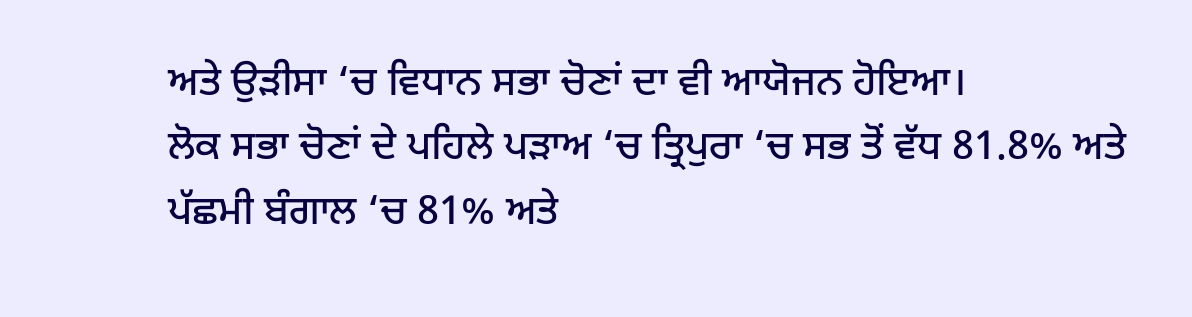ਅਤੇ ਉੜੀਸਾ ‘ਚ ਵਿਧਾਨ ਸਭਾ ਚੋਣਾਂ ਦਾ ਵੀ ਆਯੋਜਨ ਹੋਇਆ।
ਲੋਕ ਸਭਾ ਚੋਣਾਂ ਦੇ ਪਹਿਲੇ ਪੜਾਅ ‘ਚ ਤ੍ਰਿਪੁਰਾ ‘ਚ ਸਭ ਤੋਂ ਵੱਧ 81.8% ਅਤੇ ਪੱਛਮੀ ਬੰਗਾਲ ‘ਚ 81% ਅਤੇ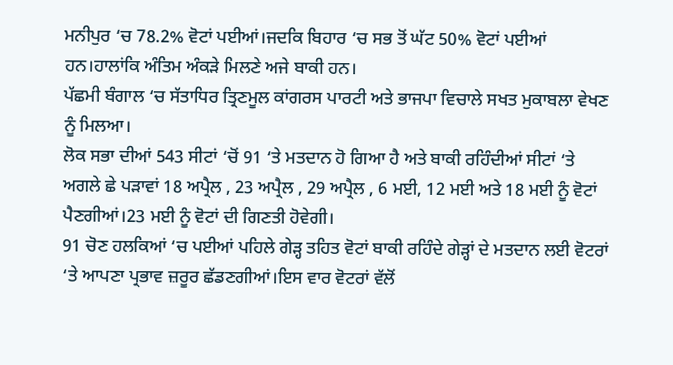ਮਨੀਪੁਰ ‘ਚ 78.2% ਵੋਟਾਂ ਪਈਆਂ।ਜਦਕਿ ਬਿਹਾਰ ‘ਚ ਸਭ ਤੋਂ ਘੱਟ 50% ਵੋਟਾਂ ਪਈਆਂ ਹਨ।ਹਾਲਾਂਕਿ ਅੰਤਿਮ ਅੰਕੜੇ ਮਿਲਣੇ ਅਜੇ ਬਾਕੀ ਹਨ।
ਪੱਛਮੀ ਬੰਗਾਲ ‘ਚ ਸੱਤਾਧਿਰ ਤ੍ਰਿਣਮੂਲ ਕਾਂਗਰਸ ਪਾਰਟੀ ਅਤੇ ਭਾਜਪਾ ਵਿਚਾਲੇ ਸਖਤ ਮੁਕਾਬਲਾ ਵੇਖਣ ਨੂੰ ਮਿਲਆ।
ਲੋਕ ਸਭਾ ਦੀਆਂ 543 ਸੀਟਾਂ ‘ਚੋਂ 91 ‘ਤੇ ਮਤਦਾਨ ਹੋ ਗਿਆ ਹੈ ਅਤੇ ਬਾਕੀ ਰਹਿੰਦੀਆਂ ਸੀਟਾਂ ‘ਤੇ ਅਗਲੇ ਛੇ ਪੜਾਵਾਂ 18 ਅਪ੍ਰੈਲ , 23 ਅਪ੍ਰੈਲ , 29 ਅਪ੍ਰੈਲ , 6 ਮਈ, 12 ਮਈ ਅਤੇ 18 ਮਈ ਨੂੰ ਵੋਟਾਂ ਪੈਣਗੀਆਂ।23 ਮਈ ਨੂੰ ਵੋਟਾਂ ਦੀ ਗਿਣਤੀ ਹੋਵੇਗੀ।
91 ਚੋਣ ਹਲਕਿਆਂ ‘ਚ ਪਈਆਂ ਪਹਿਲੇ ਗੇੜ੍ਹ ਤਹਿਤ ਵੋਟਾਂ ਬਾਕੀ ਰਹਿੰਦੇ ਗੇੜ੍ਹਾਂ ਦੇ ਮਤਦਾਨ ਲਈ ਵੋਟਰਾਂ ‘ਤੇ ਆਪਣਾ ਪ੍ਰਭਾਵ ਜ਼ਰੂਰ ਛੱਡਣਗੀਆਂ।ਇਸ ਵਾਰ ਵੋਟਰਾਂ ਵੱਲੋਂ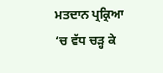ਮਤਦਾਨ ਪ੍ਰਕ੍ਰਿਆ ‘ਚ ਵੱਧ ਚੜ੍ਹ ਕੇ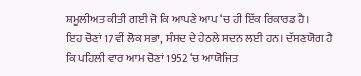ਸ਼ਮੂਲੀਅਤ ਕੀਤੀ ਗਈ ਜੋ ਕਿ ਆਪਣੇ ਆਪ ‘ਚ ਹੀ ਇੱਕ ਰਿਕਾਰਡ ਹੈ।
ਇਹ ਚੋਣਾਂ 17ਵੀਂ ਲੋਕ ਸਭਾ, ਸੰਸਦ ਦੇ ਹੇਠਲੇ ਸਦਨ ਲਈ ਹਨ। ਦੱਸਣਯੋਗ ਹੈ ਕਿ ਪਹਿਲੀ ਵਾਰ ਆਮ ਚੋਣਾਂ 1952 ‘ਚ ਆਯੋਜਿਤ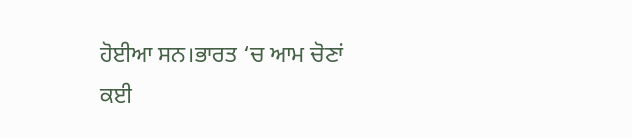ਹੋਈਆ ਸਨ।ਭਾਰਤ ‘ਚ ਆਮ ਚੋਣਾਂ ਕਈ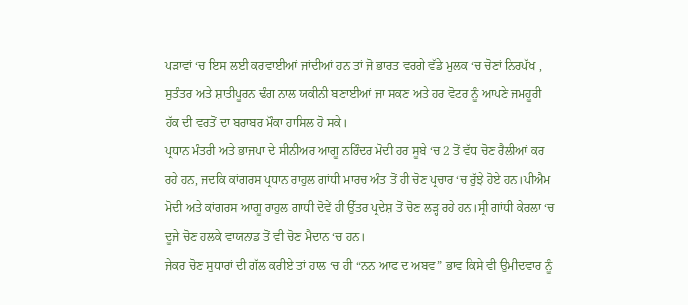ਪੜਾਵਾਂ ‘ਚ ਇਸ ਲਈ ਕਰਵਾਈਆਂ ਜਾਂਦੀਆਂ ਹਨ ਤਾਂ ਜੋ ਭਾਰਤ ਵਰਗੇ ਵੱਡੇ ਮੁਲਕ ‘ਚ ਚੋਣਾਂ ਨਿਰਪੱਖ , ਸੁਤੰਤਰ ਅਤੇ ਸ਼ਾਤੀਪੂਰਨ ਢੰਗ ਨਾਲ ਯਕੀਨੀ ਬਣਾਈਆਂ ਜਾ ਸਕਣ ਅਤੇ ਹਰ ਵੋਟਰ ਨੂੰ ਆਪਣੇ ਜਮਹੂਰੀ ਹੱਕ ਦੀ ਵਰਤੋਂ ਦਾ ਬਰਾਬਰ ਮੌਕਾ ਹਾਸਿਲ ਹੋ ਸਕੇ।
ਪ੍ਰਧਾਨ ਮੰਤਰੀ ਅਤੇ ਭਾਜਪਾ ਦੇ ਸੀਨੀਅਰ ਆਗੂ ਨਰਿੰਦਰ ਮੋਦੀ ਹਰ ਸੂਬੇ ‘ਚ 2 ਤੋਂ ਵੱਧ ਚੋਣ ਰੈਲੀਆਂ ਕਰ ਰਹੇ ਹਨ, ਜਦਕਿ ਕਾਂਗਰਸ ਪ੍ਰਧਾਨ ਰਾਹੁਲ ਗਾਂਧੀ ਮਾਰਚ ਅੰਤ ਤੋਂ ਹੀ ਚੋਣ ਪ੍ਰਚਾਰ ‘ਚ ਰੁੱਝੇ ਹੋਏ ਹਨ।ਪੀਐਮ ਮੋਦੀ ਅਤੇ ਕਾਂਗਰਸ ਆਗੂ ਰਾਹੁਲ ਗਾਧੀ ਦੋਵੇਂ ਹੀ ਉੱਤਰ ਪ੍ਰਦੇਸ਼ ਤੋਂ ਚੋਣ ਲੜ੍ਹ ਰਹੇ ਹਨ।ਸ੍ਰੀ ਗਾਂਧੀ ਕੇਰਲਾ ‘ਚ ਦੂਜੇ ਚੋਣ ਹਲਕੇ ਵਾਯਨਾਡ ਤੋਂ ਵੀ ਚੋਣ ਮੈਦਾਨ ‘ਚ ਹਨ।
ਜੇਕਰ ਚੋਣ ਸੁਧਾਰਾਂ ਦੀ ਗੱਲ ਕਰੀਏ ਤਾਂ ਹਾਲ ‘ਚ ਹੀ “ਨਨ ਆਫ ਦ ਅਬਵ” ਭਾਵ ਕਿਸੇ ਵੀ ਉਮੀਦਵਾਰ ਨੂੰ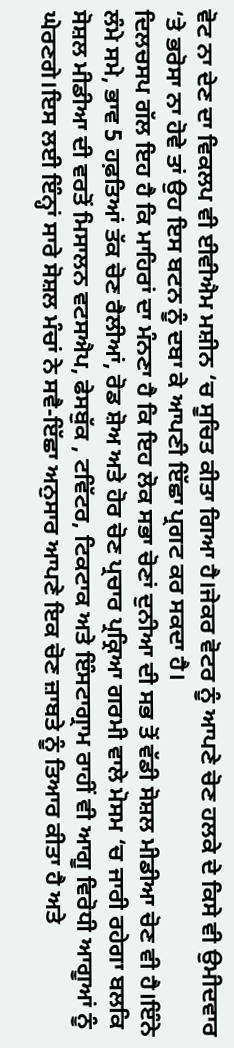ਵੋਟ ਨਾ ਦੇਣ ਦਾ ਵਿਕਲਪ ਵੀ ਈਵੀਐਮ ਮਸ਼ੀਨ ‘ਚ ਸੂਚਿਤ ਕੀਤਾ ਗਿਆ ਹੈ।ਜੇਕਰ ਵੋਟਰ ਨੂੰ ਆਪਣੇ ਚੋਣ ਹਲਕੇ ਦੇ ਕਿਸੇ ਵੀ ਉਮੀਦਵਾਰ ‘ਤੇ ਭਰੋਸਾ ਨਾ ਹੋਵੇ ਤਾਂ ਉਹ ਇਸ ਬਟਨ ਨੂੰ ਦਬਾ ਕੇ ਆਪਣੀ ਇੱਛਾ ਪ੍ਰਗਟ ਕਰ ਸਕਦਾ ਹੈ।
ਦਿਲਚਸਪ ਗੱਲ ਇਹ ਹੈ ਕਿ ਮਾਹਿਰਾਂ ਦਾ ਮੰਨਣਾ ਹੈ ਕਿ ਇਹ ਲੋਕ ਸਭਾ ਚੋਣਾਂ ਦੁਨੀਆ ਦੀ ਸਭ ਤੋਂ ਵੱਡੀ ਸੋਸ਼ਲ ਮੀਡੀਆ ਚੋਣ ਵੀ ਹੈ।ਇੰਨੇ ਲੰਮੇ ਸਮੇ, ਭਾਵ 5 ਹਫ਼ਤਿਆਂ ਤੱਕ ਚੋਣ ਰੈਲੀਆਂ, ਰੋਡ ਸ਼ੋਅ ਅਤੇ ਹੋਰ ਚੋਣ ਪ੍ਰਚਾਰ ਪ੍ਰਕ੍ਰਿਆ ਗਰਮੀ ਵਾਲੇ ਮੋਸਮ ‘ਚ ਜਾਰੀ ਰਹੇਗਾ ਬਲਕਿ ਸੋਸ਼ਲ ਮੀਡੀਆ ਦੀ ਵਰਤੋਂ ਮਿਸਾਲਨ ਵਟਸਐਪ, ਫੇਸਬੁੱਕ , ਟਵਿੱਟਰ, ਟਿਕਟਾਕ ਅਤੇ ਇੰਸਟਾਗ੍ਰਾਮ ਰਾਹੀਂ ਵੀ ਆਗੂ ਵਿਰੋਧੀ ਆਗੂਆਂ ਨੂੰ ਘੇਰਣਗੇ।ਇਸ ਲਈ ਇੰਨ੍ਹਾਂ ਸਾਰੇ ਸੋਸ਼ਲ ਮੰਚਾਂ ਨੇ ਸਵੈ-ਇੱਛਾ ਅਨੁਸਾਰ ਆਪਣੇ ਇਕ ਚੋਣ ਜ਼ਾਬਤੇ ਨੂੰ ਤਿਆਰ ਕੀਤਾ ਹੈ ਅਤੇ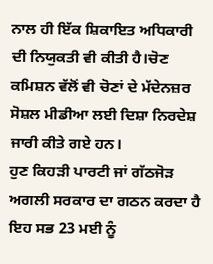ਨਾਲ ਹੀ ਇੱਕ ਸ਼ਿਕਾਇਤ ਅਧਿਕਾਰੀ ਦੀ ਨਿਯੁਕਤੀ ਵੀ ਕੀਤੀ ਹੈ।ਚੋਣ ਕਮਿਸ਼ਨ ਵੱਲੋਂ ਵੀ ਚੋਣਾਂ ਦੇ ਮੱਦੇਨਜ਼ਰ ਸੋਸ਼ਲ ਮੀਡੀਆ ਲਈ ਦਿਸ਼ਾ ਨਿਰਦੇਸ਼ ਜਾਰੀ ਕੀਤੇ ਗਏ ਹਨ।
ਹੁਣ ਕਿਹੜੀ ਪਾਰਟੀ ਜਾਂ ਗੱਠਜੋੜ ਅਗਲੀ ਸਰਕਾਰ ਦਾ ਗਠਨ ਕਰਦਾ ਹੈ ਇਹ ਸਭ 23 ਮਈ ਨੂੰ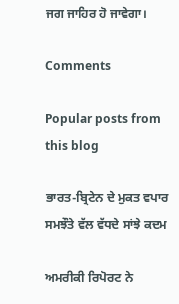ਜਗ ਜਾਹਿਰ ਹੋ ਜਾਵੇਗਾ।

Comments

Popular posts from this blog

ਭਾਰਤ-ਬ੍ਰਿਟੇਨ ਦੇ ਮੁਕਤ ਵਪਾਰ ਸਮਝੌਤੇ ਵੱਲ ਵੱਧਦੇ ਸਾਂਝੇ ਕਦਮ

ਅਮਰੀਕੀ ਰਿਪੋਰਟ ਨੇ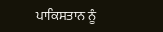ਪਾਕਿਸਤਾਨ ਨੂੰ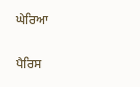ਘੇਰਿਆ

ਪੈਰਿਸ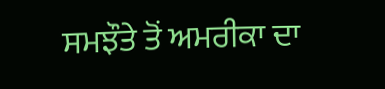ਸਮਝੌਤੇ ਤੋਂ ਅਮਰੀਕਾ ਦਾ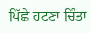ਪਿੱਛੇ ਹਟਣਾ ਚਿੰਤਾ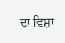ਦਾ ਵਿਸ਼ਾ